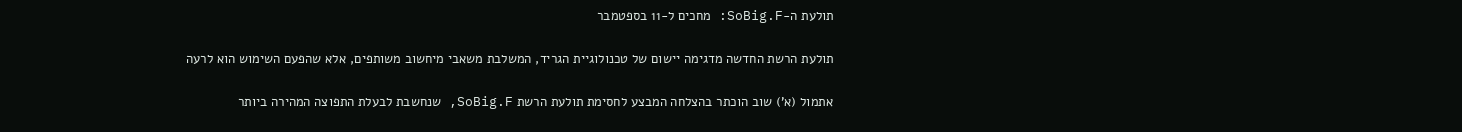תולעת ה-SoBig.F: מחכים ל-11 בספטמבר

תולעת הרשת החדשה מדגימה יישום של טכנולוגיית הגריד, המשלבת משאבי מיחשוב משותפים, אלא שהפעם השימוש הוא לרעה

אתמול (א') שוב הוכתר בהצלחה המבצע לחסימת תולעת הרשת SoBig.F, שנחשבת לבעלת התפוצה המהירה ביותר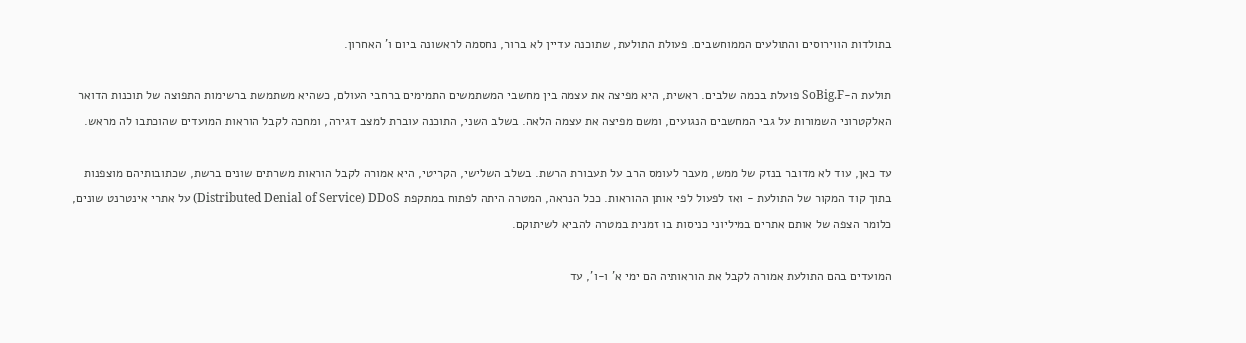בתולדות הווירוסים והתולעים הממוחשבים. פעולת התולעת, שתוכנה עדיין לא ברור, נחסמה לראשונה ביום ו' האחרון.

תולעת ה-SoBig.F פועלת בכמה שלבים. ראשית, היא מפיצה את עצמה בין מחשבי המשתמשים התמימים ברחבי העולם, כשהיא משתמשת ברשימות התפוצה של תוכנות הדואר האלקטרוני השמורות על גבי המחשבים הנגועים, ומשם מפיצה את עצמה הלאה. בשלב השני, התוכנה עוברת למצב דגירה, ומחכה לקבל הוראות המועדים שהוכתבו לה מראש.

עד כאן, עוד לא מדובר בנזק של ממש, מעבר לעומס הרב על תעבורת הרשת. בשלב השלישי, הקריטי, היא אמורה לקבל הוראות משרתים שונים ברשת, שכתובותיהם מוצפנות בתוך קוד המקור של התולעת - ואז לפעול לפי אותן ההוראות. ככל הנראה, המטרה היתה לפתוח במתקפת Distributed Denial of Service) DDoS) על אתרי אינטרנט שונים, כלומר הצפה של אותם אתרים במיליוני כניסות בו זמנית במטרה להביא לשיתוקם.

המועדים בהם התולעת אמורה לקבל את הוראותיה הם ימי א' ו-ו', עד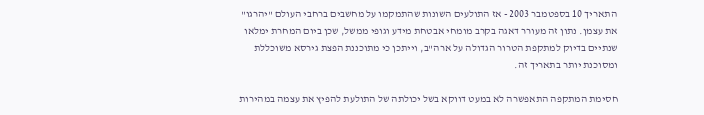התאריך 10 בספטמבר 2003 - אז התולעים השונות שהתמקמו על מחשבים ברחבי העולם "יהרגו" את עצמן. נתון זה מעורר דאגה בקרב מומחי אבטחת מידע וגופי ממשל, שכן ביום המחרת ימלאו שנתיים בדיוק למתקפת הטרור הגדולה על ארה"ב, וייתכן כי מתוכננת הפצת גירסא משוכללת ומסוכנת יותר בתאריך זה.

חסימת המתקפה התאפשרה לא במעט דווקא בשל יכולתה של התולעת להפיץ את עצמה במהירות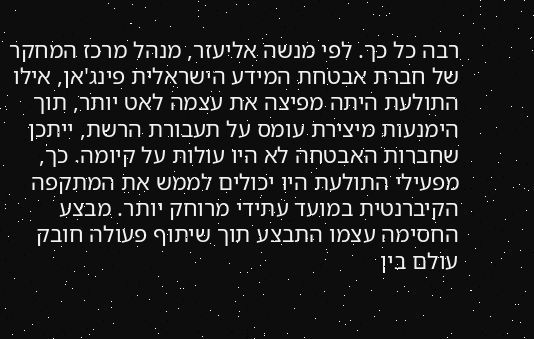רבה כל כך. לפי מנשה אליעזר, מנהל מרכז המחקר של חברת אבטחת המידע הישראלית פינג'אן, אילו התולעת היתה מפיצה את עצמה לאט יותר, תוך הימנעות מיצירת עומס על תעבורת הרשת, ייתכן שחברות האבטחה לא היו עולות על קיומה. כך, מפעילי התולעת היו יכולים לממש את המתקפה הקיברנטית במועד עתידי מרוחק יותר. מבצע החסימה עצמו התבצע תוך שיתוף פעולה חובק עולם בין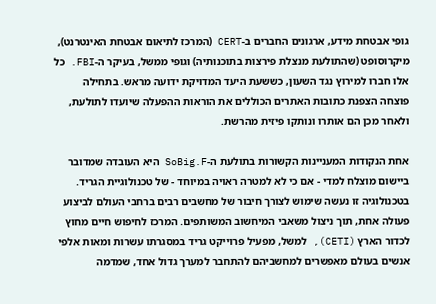גופי אבטחת מידע, ארגונים החברים ב-CERT (המרכז לתיאום אבטחת האינטרנט), מיקרוסופט (שהתולעת מנצלת פירצות בתוכנותיה) וגופי ממשל, בעיקר ה-FBI. כל אלו חברו למירוץ נגד השעון, כששעת היעד המדויקת ידועה מראש. בתחילה פוצחה הצפנת כתובות האתרים הכוללים את הוראות ההפעלה שיועדו לתולעת, ולאחר מכן הם אותרו ונותקו פיזית מהרשת.

אחת הנקודות המעניינות הקשורות בתולעת ה-SoBig.F היא העובדה שמדובר ביישום מוצלח למדי - אם כי לא למטרה ראויה במיוחד - של טכנולוגיית הגריד. בטכנולוגיה זו נעשה שימוש לצורך חיבור של מחשבים רבים ברחבי העולם לביצוע פעולה אחת, תוך ניצול משאבי המיחשוב המשותפים. המרכז לחיפוש חיים מחוץ לכדור הארץ (CETI), למשל, מפעיל פרוייקט גריד במסגרתו עשרות ומאות אלפי אנשים בעולם מאפשרים למחשביהם להתחבר למערך גדול אחד, שמדמה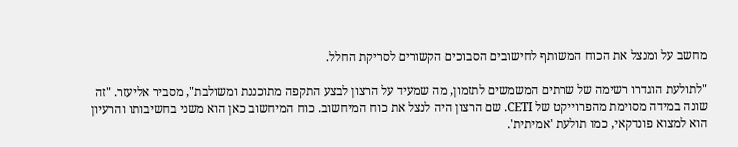מחשב על ומנצל את הכוח המשותף לחישובים הסבוכים הקשורים לסריקת החלל.

"לתולעת הוגדרו רשימה של שרתים המשמשים לתזמון, מה שמעיד על הרצון לבצע התקפה מתוכננת ומשולבת", מסביר אליעזר. "זה שונה במידה מסוימת מהפרוייקט של CETI. שם הרצון היה לנצל את כוח המיחשוב. כוח המיחשוב כאן הוא משני בחשיבותו והרעיון הוא למצוא פונדקאי, כמו תולעת 'אמיתית'.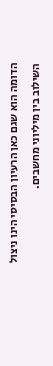הדומה הוא שגם כאן הרעיון הבסיסי הינו ניצול השילוב בין מיליוני מחשבים.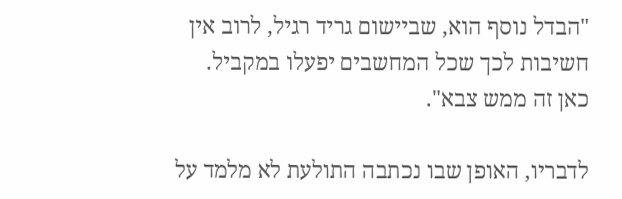"הבדל נוסף הוא, שביישום גריד רגיל, לרוב אין חשיבות לכך שכל המחשבים יפעלו במקביל. כאן זה ממש צבא".

לדבריו, האופן שבו נכתבה התולעת לא מלמד על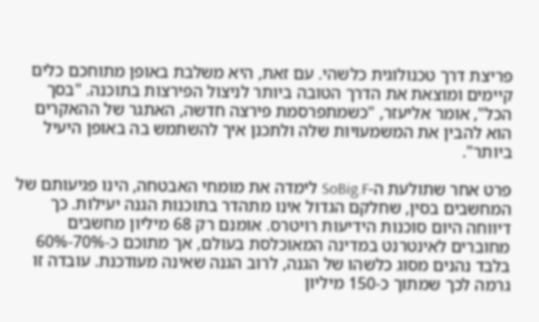פריצת דרך טכנולוגית כלשהי. עם זאת, היא משלבת באופן מתוחכם כלים קיימים ומוצאת את הדרך הטובה ביותר לניצול הפירצות בתוכנה. "בסך הכל", אומר אליעזר, "כשמתפרסמת פירצה חדשה, האתגר של ההאקרים הוא להבין את המשמעויות שלה ולתכנן איך להשתמש בה באופן היעיל ביותר".

פרט אחר שתולעת ה-SoBig.F לימדה את מומחי האבטחה, הינו פגיעותם של המחשבים בסין, שחלקם הגדול אינו מתהדר בתוכנות הגנה יעילות. כך דיווחה היום סוכנות הידיעות רויטרס. אומנם רק 68 מיליון מחשבים מחוברים לאינטרנט במדינה המאוכלסת בעולם, אך מתוכם כ-70%-60% בלבד נהנים מסוג כלשהו של הגנה, לרוב הגנה שאינה מעודכנת. עובדה זו גרמה לכך שמתוך כ-150 מיליון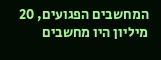המחשבים הפגועים, 20 מיליון היו מחשבים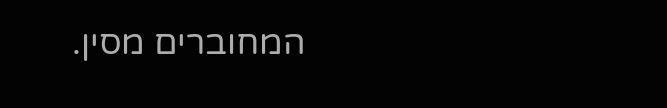המחוברים מסין.